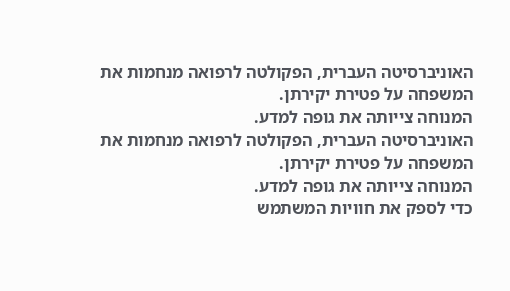האוניברסיטה העברית, הפקולטה לרפואה מנחמות את המשפחה על פטירת יקירתן.
המנוחה צייותה את גופה למדע.
האוניברסיטה העברית, הפקולטה לרפואה מנחמות את המשפחה על פטירת יקירתן.
המנוחה צייותה את גופה למדע.
כדי לספק את חוויות המשתמש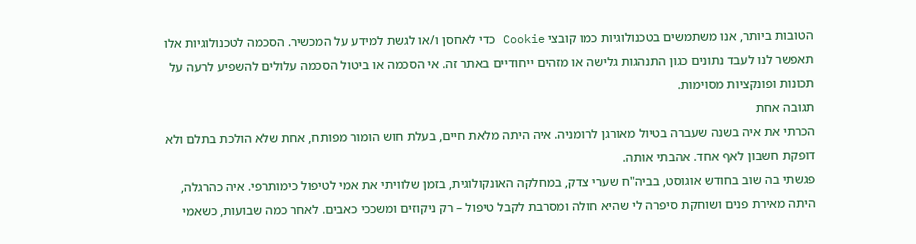הטובות ביותר, אנו משתמשים בטכנולוגיות כמו קובצי Cookie כדי לאחסן ו/או לגשת למידע על המכשיר. הסכמה לטכנולוגיות אלו תאפשר לנו לעבד נתונים כגון התנהגות גלישה או מזהים ייחודיים באתר זה. אי הסכמה או ביטול הסכמה עלולים להשפיע לרעה על תכונות ופונקציות מסוימות.
תגובה אחת
הכרתי את איה בשנה שעברה בטיול מאורגן לרומניה. איה היתה מלאת חיים, בעלת חוש הומור מפותח, אחת שלא הולכת בתלם ולא דופקת חשבון לאף אחד. אהבתי אותה.
פגשתי בה שוב בחודש אוגוסט, בביה"ח שערי צדק, במחלקה האונקולוגית, בזמן שלוויתי את אמי לטיפול כימותרפי. איה כהרגלה, היתה מאירת פנים ושוחקת סיפרה לי שהיא חולה ומסרבת לקבל טיפול – רק ניקוזים ומשככי כאבים. לאחר כמה שבועות, כשאמי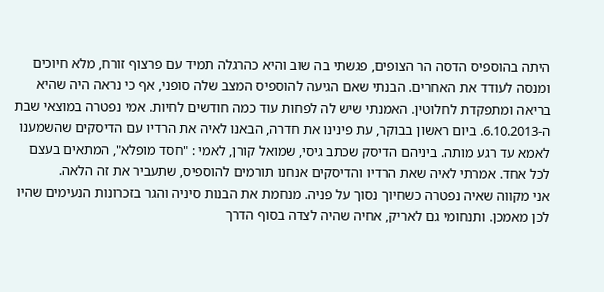היתה בהוספיס הדסה הר הצופים, פגשתי בה שוב והיא כהרגלה תמיד עם פרצוף זורח, מלא חיוכים ומנסה לעודד את האחרים. הבנתי שאם הגיעה להוספיס המצב שלה סופני, אף כי נראה היה שהיא בריאה ומתפקדת לחלוטין. האמנתי שיש לה לפחות עוד כמה חודשים לחיות. אמי נפטרה במוצאי שבת ה-6.10.2013. ביום ראשון בבוקר, עת פינינו את חדרה, הבאנו לאיה את הרדיו עם הדיסקים שהשמענו לאמא עד רגע מותה. ביניהם הדיסק שכתב גיסי, שמואל קורן, לאמי : "חסד מופלא", המתאים בעצם לכל אחד. אמרתי לאיה שאת הרדיו והדיסקים אנחנו תורמים להוספיס, שתעביר את זה הלאה.
אני מקווה שאיה נפטרה כשחיוך נסוך על פניה. מנחמת את הבנות סיניה והגר בזכרונות הנעימים שהיו לכן מאמכן. ותנחומי גם לאריק, אחיה שהיה לצדה בסוף הדרך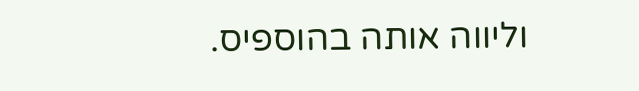וליווה אותה בהוספיס.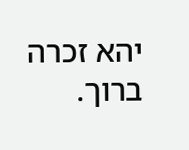יהא זכרה ברוך.